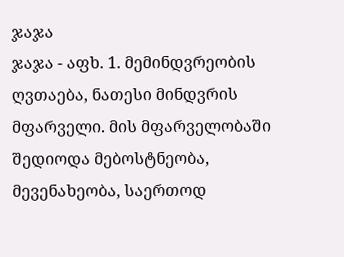ჯაჯა
ჯაჯა - აფხ. 1. მემინდვრეობის ღვთაება, ნათესი მინდვრის მფარველი. მის მფარველობაში შედიოდა მებოსტნეობა, მევენახეობა, საერთოდ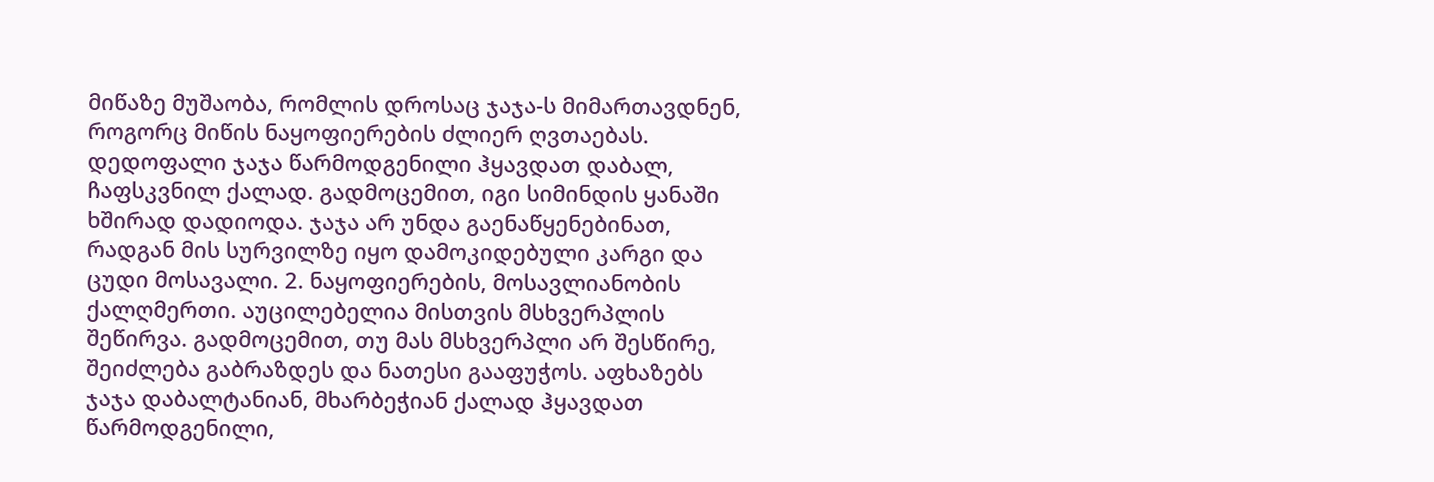მიწაზე მუშაობა, რომლის დროსაც ჯაჯა-ს მიმართავდნენ, როგორც მიწის ნაყოფიერების ძლიერ ღვთაებას. დედოფალი ჯაჯა წარმოდგენილი ჰყავდათ დაბალ, ჩაფსკვნილ ქალად. გადმოცემით, იგი სიმინდის ყანაში ხშირად დადიოდა. ჯაჯა არ უნდა გაენაწყენებინათ, რადგან მის სურვილზე იყო დამოკიდებული კარგი და ცუდი მოსავალი. 2. ნაყოფიერების, მოსავლიანობის ქალღმერთი. აუცილებელია მისთვის მსხვერპლის შეწირვა. გადმოცემით, თუ მას მსხვერპლი არ შესწირე, შეიძლება გაბრაზდეს და ნათესი გააფუჭოს. აფხაზებს ჯაჯა დაბალტანიან, მხარბეჭიან ქალად ჰყავდათ წარმოდგენილი,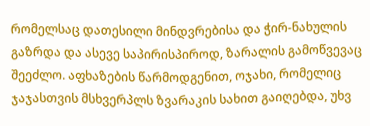რომელსაც დათესილი მინდვრებისა და ჭირ-ნახულის გაზრდა და ასევე საპირისპიროდ, ზარალის გამოწვევაც შეეძლო. აფხაზების წარმოდგენით, ოჯახი, რომელიც ჯაჯასთვის მსხვერპლს ზვარაკის სახით გაიღებდა, უხვ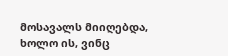მოსავალს მიიღებდა, ხოლო ის, ვინც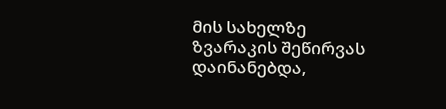მის სახელზე ზვარაკის შეწირვას დაინანებდა,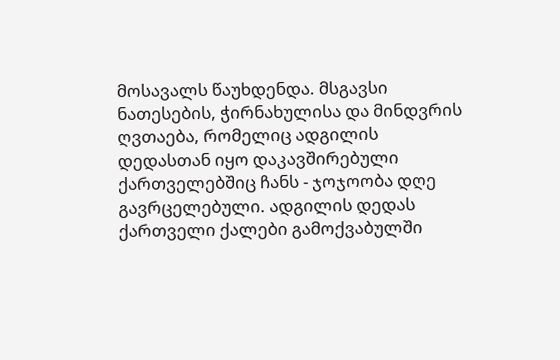მოსავალს წაუხდენდა. მსგავსი ნათესების, ჭირნახულისა და მინდვრის ღვთაება, რომელიც ადგილის დედასთან იყო დაკავშირებული ქართველებშიც ჩანს - ჯოჯოობა დღე გავრცელებული. ადგილის დედას ქართველი ქალები გამოქვაბულში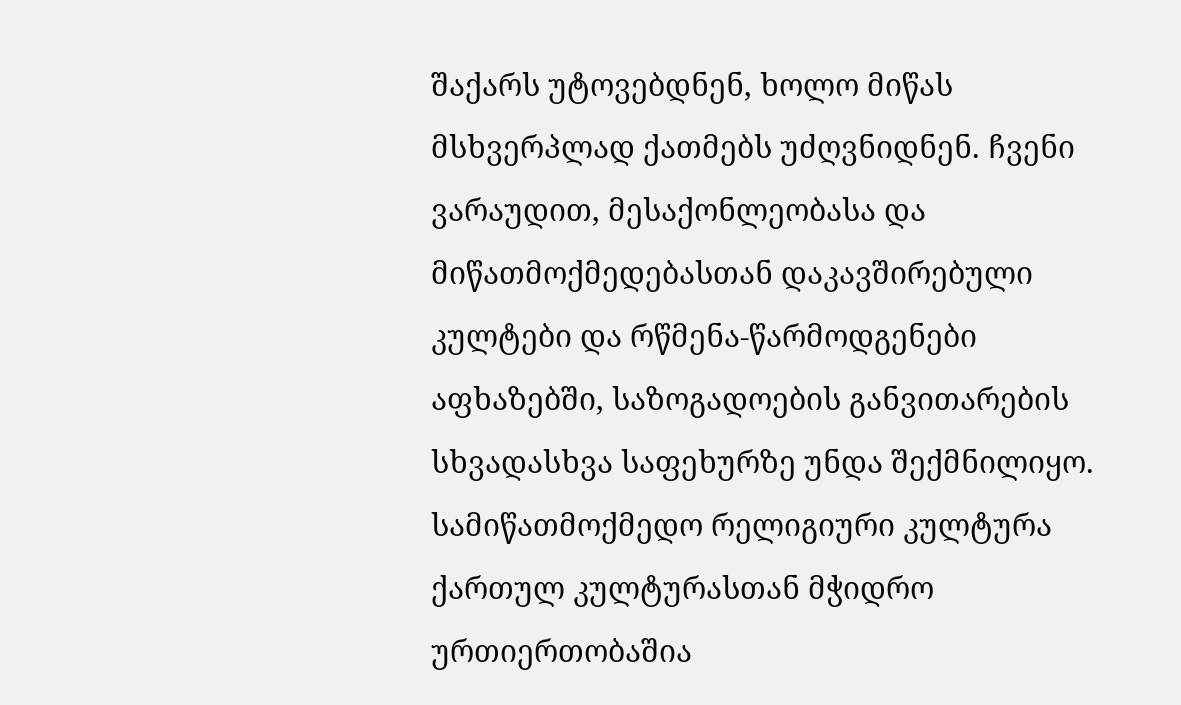შაქარს უტოვებდნენ, ხოლო მიწას მსხვერპლად ქათმებს უძღვნიდნენ. ჩვენი ვარაუდით, მესაქონლეობასა და მიწათმოქმედებასთან დაკავშირებული კულტები და რწმენა-წარმოდგენები აფხაზებში, საზოგადოების განვითარების სხვადასხვა საფეხურზე უნდა შექმნილიყო. სამიწათმოქმედო რელიგიური კულტურა ქართულ კულტურასთან მჭიდრო ურთიერთობაშია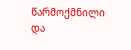წარმოქმნილი და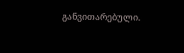განვითარებული.